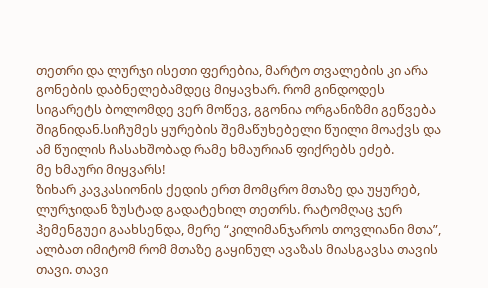თეთრი და ლურჯი ისეთი ფერებია, მარტო თვალების კი არა გონების დაბნელებამდეც მიყავხარ. რომ გინდოდეს სიგარეტს ბოლომდე ვერ მოწევ, გგონია ორგანიზმი გეწვება შიგნიდან.სიჩუმეს ყურების შემაწუხებელი წუილი მოაქვს და ამ წუილის ჩასახშობად რამე ხმაურიან ფიქრებს ეძებ.
მე ხმაური მიყვარს!
ზიხარ კავკასიონის ქედის ერთ მომცრო მთაზე და უყურებ, ლურჯიდან ზუსტად გადატეხილ თეთრს. რატომღაც ჯერ ჰემენგუეი გაახსენდა, მერე “კილიმანჯაროს თოვლიანი მთა”, ალბათ იმიტომ რომ მთაზე გაყინულ ავაზას მიასგავსა თავის თავი. თავი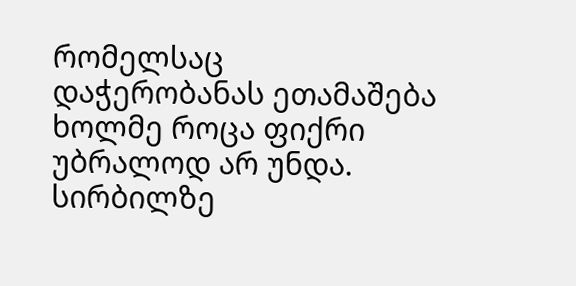რომელსაც დაჭერობანას ეთამაშება ხოლმე როცა ფიქრი უბრალოდ არ უნდა. სირბილზე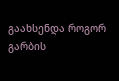გაახსენდა როგორ გარბის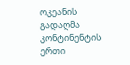ოკეანის გადაღმა კონტინენტის ერთი